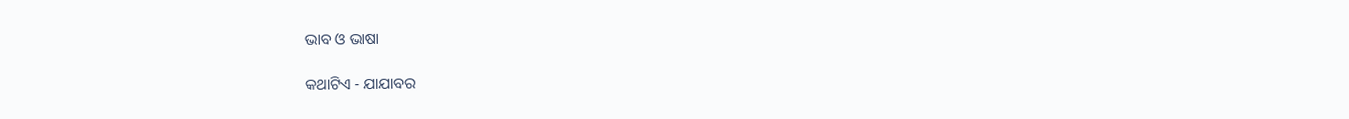ଭାବ ଓ ଭାଷା

କଥାଟିଏ - ଯାଯାବର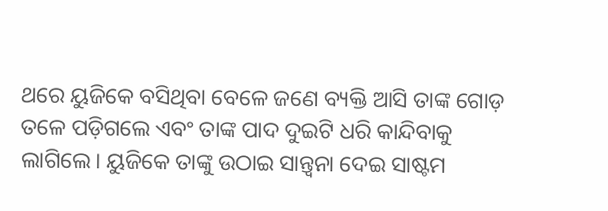ଥରେ ୟୁଜିକେ ବସିଥିବା ବେଳେ ଜଣେ ବ୍ୟକ୍ତି ଆସି ତାଙ୍କ ଗୋଡ଼ ତଳେ ପଡ଼ିଗଲେ ଏବଂ ତାଙ୍କ ପାଦ ଦୁଇଟି ଧରି କାନ୍ଦିବାକୁ ଲାଗିଲେ। ୟୁଜିକେ ତାଙ୍କୁ ଉଠାଇ ସାନ୍ତ୍ବନା ଦେଇ ସାଷ୍ଟମ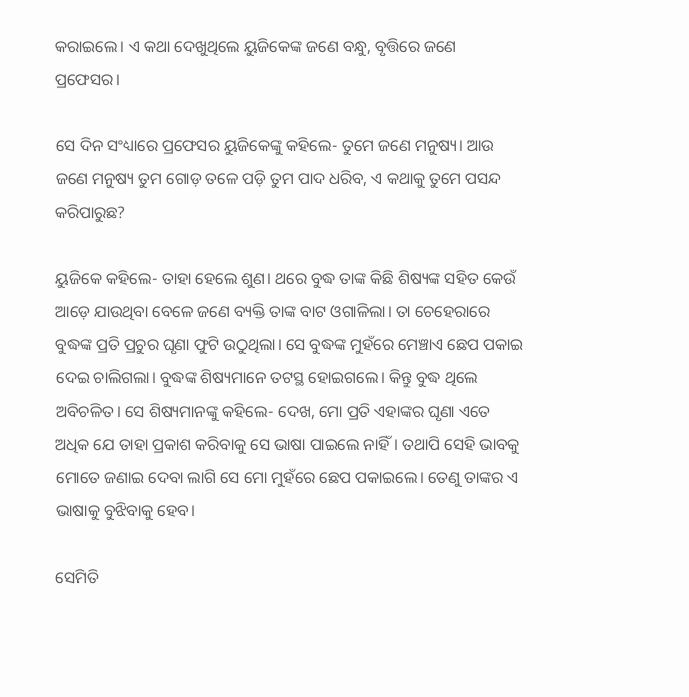କରାଇଲେ। ଏ କଥା ଦେଖୁଥିଲେ ୟୁଜିକେଙ୍କ ଜଣେ ବନ୍ଧୁ, ବୃତ୍ତିରେ ଜଣେ ପ୍ରଫେସର।

ସେ ଦିନ ସଂଧ୍ୟାରେ ପ୍ରଫେସର ୟୁଜିକେଙ୍କୁ କହିଲେ- ତୁମେ ଜଣେ ମନୁଷ୍ୟ। ଆଉ ଜଣେ ମନୁଷ୍ୟ ତୁମ ଗୋଡ଼ ତଳେ ପଡ଼ି ତୁମ ପାଦ ଧରିବ, ଏ କଥାକୁ ତୁମେ ପସନ୍ଦ କରିପାରୁଛ?

ୟୁଜିକେ କହିଲେ- ତାହା ହେଲେ ଶୁଣ। ଥରେ ବୁଦ୍ଧ ତାଙ୍କ କିଛି ଶିଷ୍ୟଙ୍କ ସହିତ କେଉଁ ଆଡ଼େ ଯାଉଥିବା ବେଳେ ଜଣେ ବ୍ୟକ୍ତି ତାଙ୍କ ବାଟ ଓଗାଳିଲା। ତା ଚେହେରା‌ରେ ବୁଦ୍ଧଙ୍କ ପ୍ରତି ପ୍ରଚୁର ଘୃଣା ଫୁଟି ଉଠୁଥିଲା। ସେ ବୁଦ୍ଧଙ୍କ ମୁହଁରେ ମେଞ୍ଚାଏ ଛେପ ପକାଇ ଦେଇ ଚାଲିଗଲା। ବୁଦ୍ଧଙ୍କ ଶିଷ୍ୟମାନେ ତଟସ୍ଥ ହୋଇଗଲେ। କିନ୍ତୁ ବୁଦ୍ଧ ଥିଲେ ଅବିଚଳିତ। ସେ ଶିଷ୍ୟମାନଙ୍କୁ କହିଲେ- ଦେଖ, ମୋ ପ୍ରତି ଏହାଙ୍କର ଘୃଣା ଏତେ ଅଧିକ ଯେ ତାହା ପ୍ରକାଶ କରିବାକୁ ସେ ଭାଷା ପାଇଲେ ନାହିଁ। ତଥାପି ସେହି ଭାବକୁ ମୋତେ ଜଣାଇ ଦେବା ଲାଗି ସେ ମୋ ମୁହଁରେ ଛେପ ପକାଇଲେ। ତେଣୁ ତାଙ୍କର ଏ ଭାଷାକୁ ବୁଝିବାକୁ ହେବ।

ସେମିତି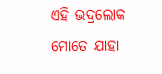ଏହି ଭଦ୍ରଲୋକ ମୋତେ ଯାହା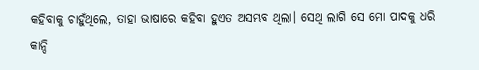କହିବାକୁ ଚାହୁଁଥିଲେ, ତାହା ଭାଷାରେ କହିବା ହୁଏତ ଅସମ୍ଭବ ଥିଲା। ସେଥି ଲାଗି ସେ ମୋ ପାଦକୁ ଧରି କାନ୍ଦି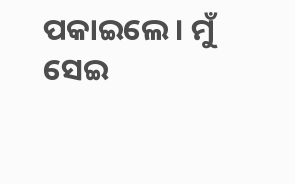ପକାଇଲେ। ମୁଁ ସେଇ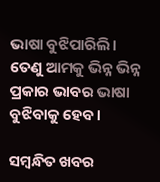ଭାଷା ବୁଝିପାରିଲି। ତେଣୁ ଆମକୁ ଭିନ୍ନ ଭିନ୍ନ ପ୍ରକାର ଭାବର ଭାଷା ବୁଝିବାକୁ ହେବ।

ସମ୍ବନ୍ଧିତ ଖବର